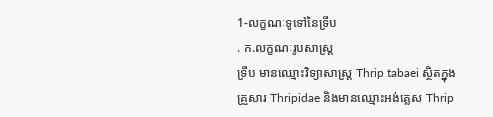1-លក្ខណៈទូទៅនៃទ្រីប
. ក.លក្ខណៈរូបសាស្រ្ត
ទ្រីប មានឈ្មោះវិទ្យាសាស្រ្ត Thrip tabaei ស្ថិតក្នុងគ្រួសារ Thripidae និងមានឈ្មោះអង់គ្លេស Thrip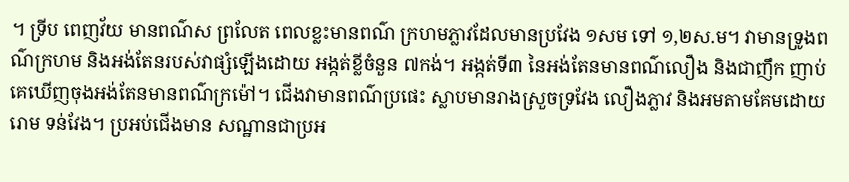។ ទ្រីប ពេញវ័យ មានពណ៌ស ព្រលែត ពេលខ្លះមានពណ៌ ក្រហមភ្លាវដែលមានប្រវែង ១សម ទៅ ១,២ស.ម។ វាមានទ្រូងពណ៌ក្រហម និងអង់តែនរបស់វាផ្សំឡើងដោយ អង្កត់ខ្លីចំនួន ៧កង់។ អង្កត់ទី៣ នៃអង់តែនមានពណ៌លឿង និងជាញឹក ញាប់គេឃើញចុងអង់តែនមានពណ៌ក្រម៉ៅ។ ជើងវាមានពណ៌ប្រផេះ ស្លាបមានរាងស្រួចទ្រវែង លឿងភ្លាវ និងអមតាមគែមដោយរោម ទន់វែង។ ប្រអប់ជើងមាន សណ្ឋានជាប្រអ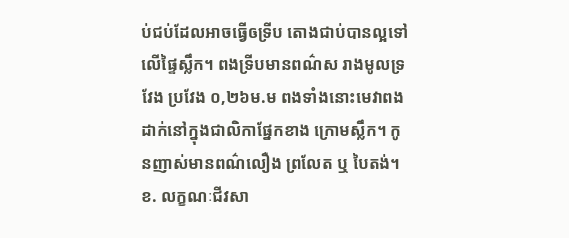ប់ជប់ដែលអាចធ្វើឲទ្រីប តោងជាប់បានល្អទៅលើផ្ទៃស្លឹក។ ពងទ្រីបមានពណ៌ស រាងមូលទ្រវែង ប្រវែង ០,២៦ម.ម ពងទាំងនោះមេវាពងដាក់នៅក្នុងជាលិកាផ្នែកខាង ក្រោមស្លឹក។ កូនញាស់មានពណ៌លឿង ព្រលែត ឬ បៃតង់។
ខ. លក្ខណៈជីវសា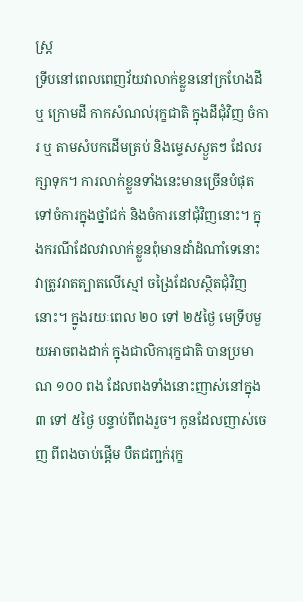ស្រ្ត
ទ្រីបនៅពេលពេញវ័យវាលាក់ខ្លួននៅក្រហែងដី ឬ ក្រោមដី កាកសំណល់រុក្ខជាតិ ក្នុងដីជុំវិញ ចំការ ឬ តាមសំបកដើមត្រប់ និងម្ទេសស្ងួតៗ ដែលរក្សាទុក។ ការលាក់ខ្លួនទាំងនេះមានច្រើនបំផុតទៅចំការក្នុងថ្នាំជក់ និងចំការនៅជុំវិញនោះ។ ក្នុងករណីដែលវាលាក់ខ្លួនពុំមានដាំដំណាំទេនោះ វាត្រូវរាតត្បាតលើស្មៅ ចង្រៃដែលស្ថិតជុំវិញនោះ។ ក្នូងរយៈពេល ២០ ទៅ ២៥ថ្ងៃ មេទ្រីបមួយអាចពងដាក់ ក្នុងជាលិការុក្ខជាតិ បានប្រមាណ ១០០ ពង ដែលពងទាំងនោះញាស់នៅក្នុង ៣ ទៅ ៥ថ្ងៃ បន្ទាប់ពីពងរួច។ កូនដែលញាស់ចេញ ពីពងចាប់ផ្តើម បឺតជញ្ជក់រុក្ខ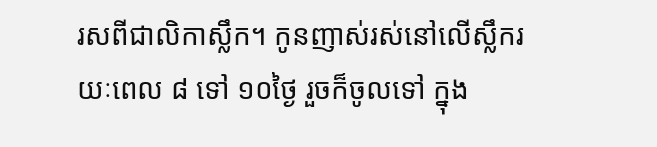រសពីជាលិកាស្លឹក។ កូនញាស់រស់នៅលើស្លឹករយៈពេល ៨ ទៅ ១០ថ្ងៃ រួចក៏ចូលទៅ ក្នុង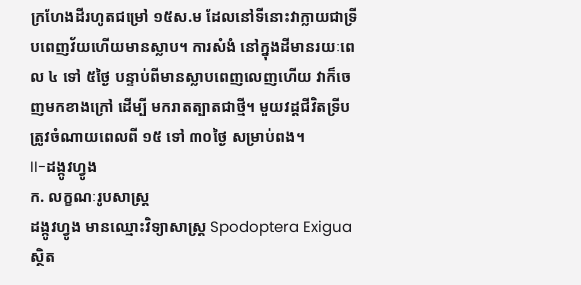ក្រហែងដីរហូតជម្រៅ ១៥ស.ម ដែលនៅទីនោះវាក្លាយជាទ្រីបពេញវ័យហើយមានស្លាប។ ការសំងំ នៅក្នុងដីមានរយៈពេល ៤ ទៅ ៥ថ្ងៃ បន្ទាប់ពីមានស្លាបពេញលេញហើយ វាក៏ចេញមកខាងក្រៅ ដើម្បី មករាតត្បាតជាថ្មី។ មួយវដ្តជីវិតទ្រីបត្រូវចំណាយពេលពី ១៥ ទៅ ៣០ថ្ងៃ សម្រាប់ពង។
II-ដង្កូវហ្វូង
ក. លក្ខណៈរូបសាស្រ្ត
ដង្កូវហ្វូង មានឈ្មោះវិទ្យាសាស្រ្ត Spodoptera Exigua ស្ថិត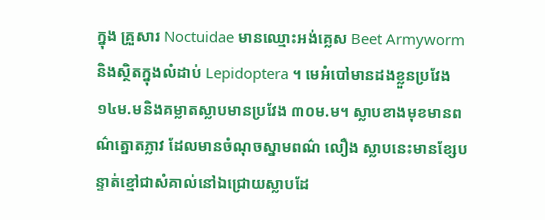ក្នុង គ្រួសារ Noctuidae មានឈ្មោះអង់គ្លេស Beet Armyworm និងស្ថិតក្នុងលំដាប់ Lepidoptera ។ មេអំបៅមានដងខ្លួនប្រវែង ១៤ម.មនិងគម្លាតស្លាបមានប្រវែង ៣០ម.ម។ ស្លាបខាងមុខមានពណ៌ត្នោតភ្លាវ ដែលមានចំណុចស្នាមពណ៌ លឿង ស្លាបនេះមានខ្សែបន្ទាត់ខ្មៅជាសំគាល់នៅឯជ្រោយស្លាបដែ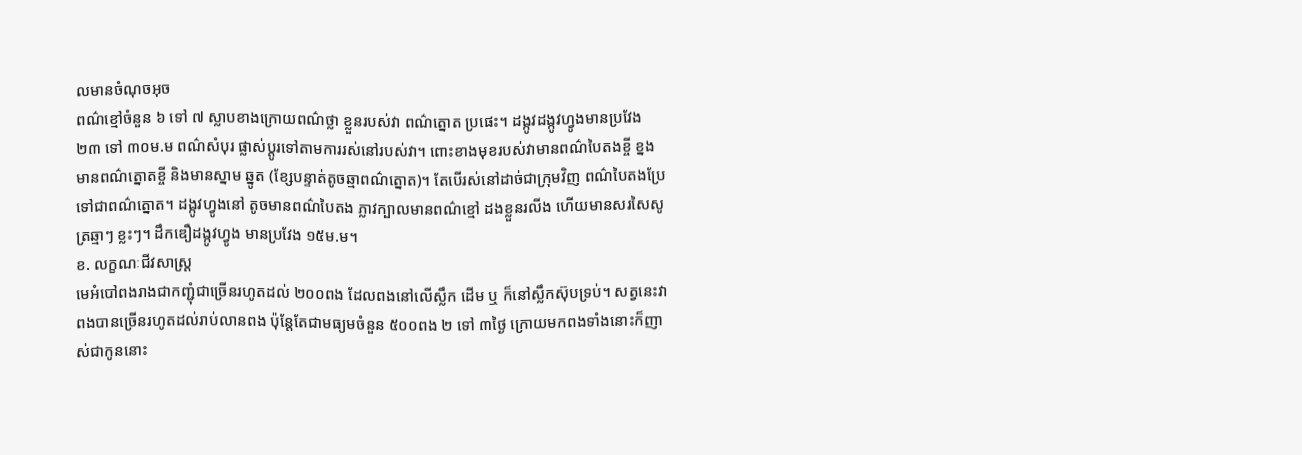លមានចំណុចអុច
ពណ៌ខ្មៅចំនួន ៦ ទៅ ៧ ស្លាបខាងក្រោយពណ៌ថ្លា ខ្លួនរបស់វា ពណ៌ត្នោត ប្រផេះ។ ដង្កូវដង្កូវហ្វូងមានប្រវែង ២៣ ទៅ ៣០ម.ម ពណ៌សំបុរ ផ្លាស់ប្តូរទៅតាមការរស់នៅរបស់វា។ ពោះខាងមុខរបស់វាមានពណ៌បៃតងខ្ចី ខ្នងមានពណ៌ត្នោតខ្ចី និងមានស្នាម ឆ្នូត (ខ្សែបន្ទាត់តូចឆ្មាពណ៌ត្នោត)។ តែបើរស់នៅដាច់ជាក្រុមវិញ ពណ៌បៃតងប្រែទៅជាពណ៌ត្នោត។ ដង្កូវហ្វូងនៅ តូចមានពណ៌បៃតង ភ្លាវក្បាលមានពណ៌ខ្មៅ ដងខ្លួនរលីង ហើយមានសរសៃសូត្រឆ្មាៗ ខ្លះៗ។ ដឹកឌឿដង្កូវហ្វូង មានប្រវែង ១៥ម.ម។
ខ. លក្ខណៈជីវសាស្រ្ត
មេអំបៅពងរាងជាកញ្ជុំជាច្រើនរហូតដល់ ២០០ពង ដែលពងនៅលើស្លឹក ដើម ឬ ក៏នៅស្លឹកស៊ុបទ្រប់។ សត្វនេះវាពងបានច្រើនរហូតដល់រាប់លានពង ប៉ុន្តែតែជាមធ្យមចំនួន ៥០០ពង ២ ទៅ ៣ថ្ងៃ ក្រោយមកពងទាំងនោះក៏ញាស់ជាកូននោះ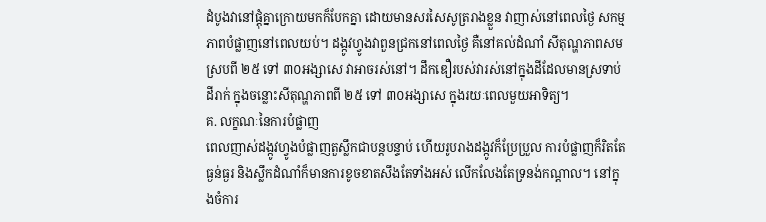ដំបូងវានៅផ្តុំគ្នាក្រោយមកក៏បែកគ្នា ដោយមានសរសៃសូត្ររាងខ្លួន វាញាស់នៅពេលថ្ងៃ សកម្មភាពបំផ្លាញនៅពេលយប់។ ដង្កូវហ្វូងវាពួនជ្រកនៅពេលថ្ងៃ គឺនៅគល់ដំណាំ សីតុណ្ហភាពសមស្របពី ២៥ ទៅ ៣០អង្សាសេ វាអាចរស់នៅ។ ដឹកឌឿរបស់វារស់នៅក្នុងដីដែលមានស្រទាប់ដីរាក់ ក្នុងចន្លោះសីតុណ្ហភាពពី ២៥ ទៅ ៣០អង្សាសេ ក្នុងរយៈពេលមួយអាទិត្យ។
គ. លក្ខណៈនៃការបំផ្លាញ
ពេលញាស់ដង្កូវហ្វូងបំផ្លាញតួស្លឹកជាបន្តបន្ទាប់ ហើយរូបរាងដង្កូវក៏ប្រែប្រួល ការបំផ្លាញក៏រិតតែ ធ្ងន់ធ្ងរ និងស្លឹកដំណាំក៏មានការខូចខាតសឹងតែទាំងអស់ លើកលែងតែទ្រនង់កណ្តាល។ នៅក្នុងចំការ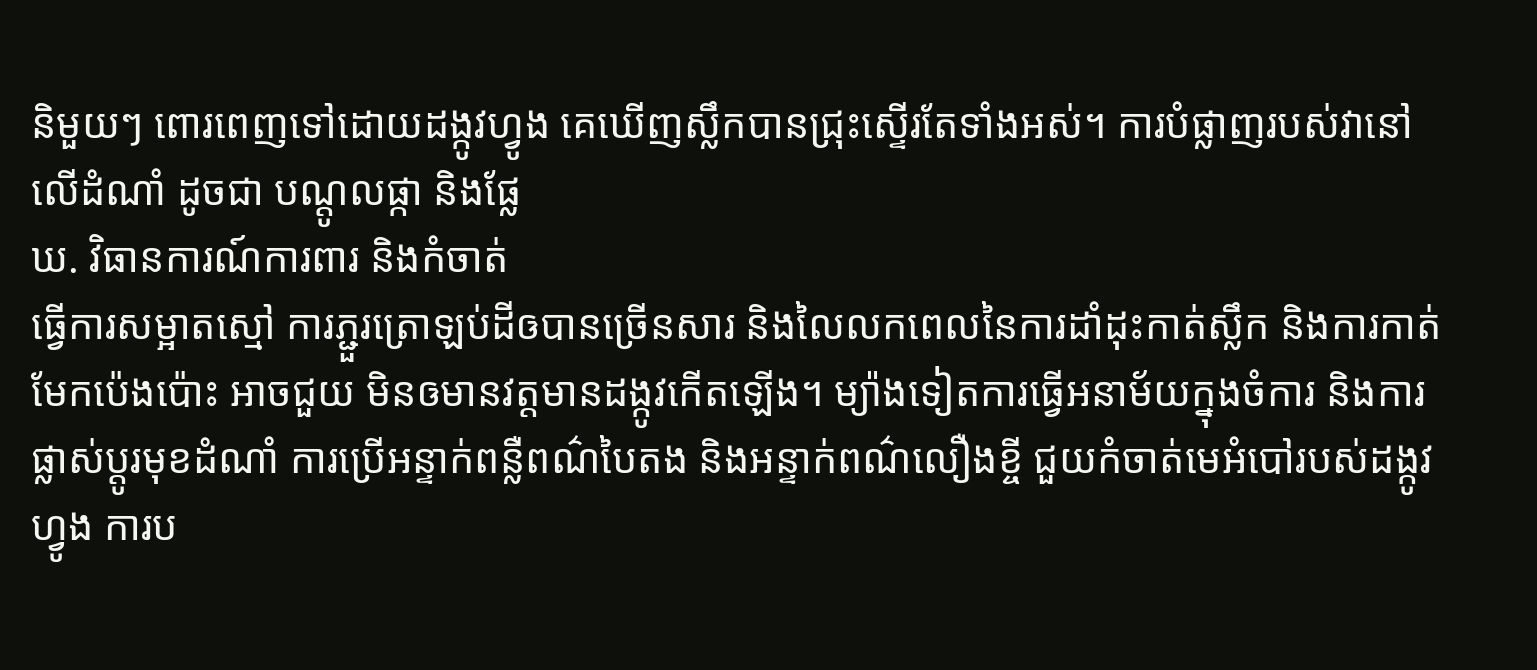និមួយៗ ពោរពេញទៅដោយដង្កូវហ្វូង គេឃើញស្លឹកបានជ្រុះស្ទើរតែទាំងអស់។ ការបំផ្លាញរបស់វានៅលើដំណាំ ដូចជា បណ្តូលផ្កា និងផ្លែ
ឃ. វិធានការណ៍ការពារ និងកំចាត់
ធ្វើការសម្អាតស្មៅ ការភ្ជួរត្រោឡប់ដីឲបានច្រើនសារ និងលៃលកពេលនៃការដាំដុះកាត់ស្លឹក និងការកាត់មែកប៉េងប៉ោះ អាចជួយ មិនឲមានវត្តមានដង្កូវកើតឡើង។ ម្យ៉ាងទៀតការធ្វើអនាម័យក្នុងចំការ និងការផ្លាស់ប្តូរមុខដំណាំ ការប្រើអន្ទាក់ពន្លឺពណ៌បៃតង និងអន្ទាក់ពណ៌លឿងខ្ចី ជួយកំចាត់មេអំបៅរបស់ដង្កូវហ្វូង ការប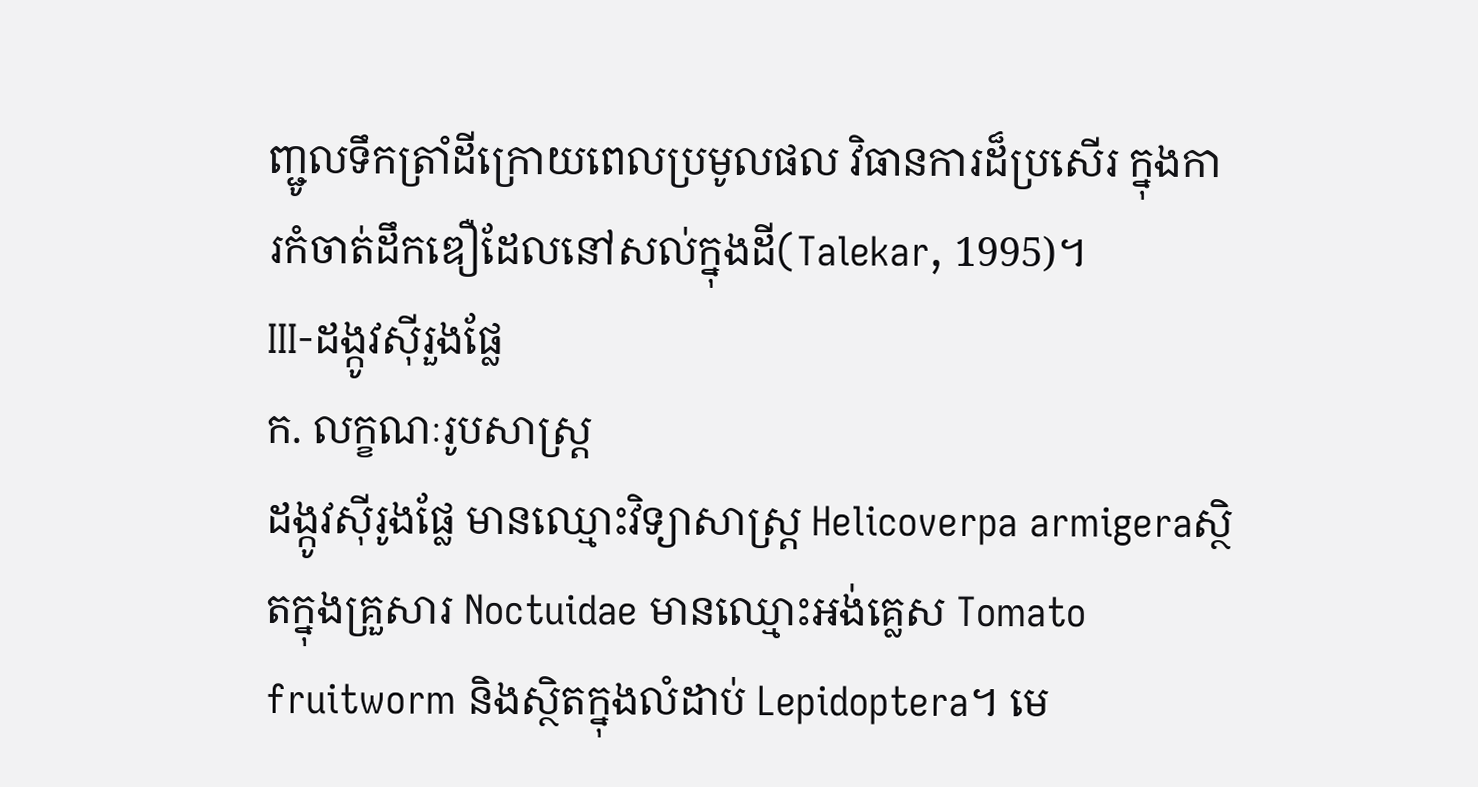ញ្ជូលទឹកត្រាំដីក្រោយពេលប្រមូលផល វិធានការដ៏ប្រសើរ ក្នុងការកំចាត់ដឹកឌឿដែលនៅសល់ក្នុងដី(Talekar, 1995)។
III-ដង្កូវស៊ីរួងផ្លែ
ក. លក្ខណៈរូបសាស្រ្ត
ដង្កូវស៊ីរូងផ្លែ មានឈ្មោះវិទ្យាសាស្រ្ត Helicoverpa armigeraស្ថិតក្នុងគ្រួសារ Noctuidae មានឈ្មោះអង់គ្លេស Tomato fruitworm និងស្ថិតក្នុងលំដាប់ Lepidoptera។ មេ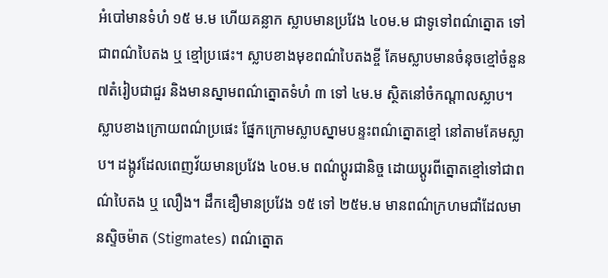អំបៅមានទំហំ ១៥ ម.ម ហើយគន្លាក ស្លាបមានប្រវែង ៤០ម.ម ជាទូទៅពណ៌ត្នោត ទៅជាពណ៌បៃតង ឬ ខ្មៅប្រផេះ។ ស្លាបខាងមុខពណ៌បៃតងខ្ចី គែមស្លាបមានចំនុចខ្មៅចំនួន ៧តំរៀបជាជួរ និងមានស្នាមពណ៌ត្នោតទំហំ ៣ ទៅ ៤ម.ម ស្ថិតនៅចំកណ្តាលស្លាប។ ស្លាបខាងក្រោយពណ៌ប្រផេះ ផ្នែកក្រោមស្លាបស្នាមបន្ទះពណ៌ត្នោតខ្មៅ នៅតាមគែមស្លាប។ ដង្កូវដែលពេញវ័យមានប្រវែង ៤០ម.ម ពណ៌ប្តូរជានិច្ច ដោយប្តូរពីត្នោតខ្មៅទៅជាពណ៌បៃតង ឬ លឿង។ ដឹកឌឿមានប្រវែង ១៥ ទៅ ២៥ម.ម មានពណ៌ក្រហមជាំដែលមានស្ទិចម៉ាត (Stigmates) ពណ៌ត្នោត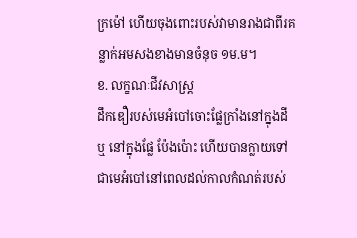ក្រម៉ៅ ហើយចុងពោះរបស់វាមានរាងជាពីរគន្លាក់អមសងខាងមានចំនុច ១ម.ម។
ខ. លក្ខណៈជីវសាស្រ្ត
ដឹកឌឿរបស់មេអំបៅចោះផ្លែក្រាំងនៅក្នុងដី ឬ នៅក្នុងផ្លែ ប៉ែងប៉ោះ ហើយបានក្លាយទៅជាមេអំបៅនៅពេលដល់កាលកំណត់របស់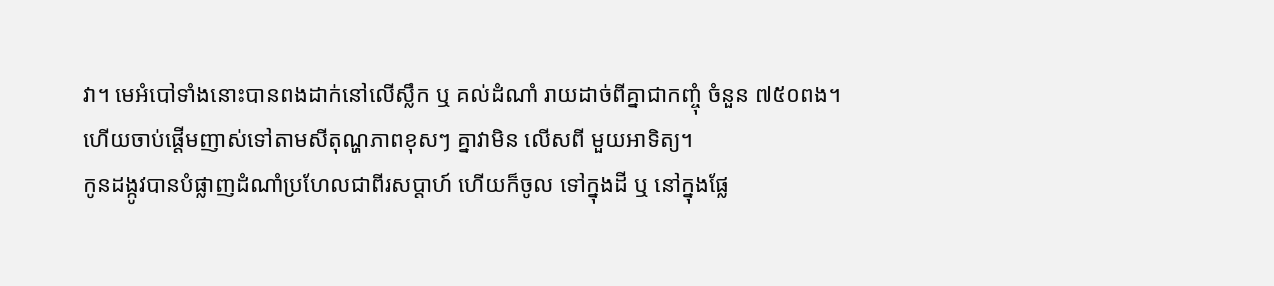វា។ មេអំបៅទាំងនោះបានពងដាក់នៅលើស្លឹក ឬ គល់ដំណាំ រាយដាច់ពីគ្នាជាកញ្ចុំ ចំនួន ៧៥០ពង។ ហើយចាប់ផ្តើមញាស់ទៅតាមសីតុណ្ហភាពខុសៗ គ្នាវាមិន លើសពី មួយអាទិត្យ។
កូនដង្កូវបានបំផ្លាញដំណាំប្រហែលជាពីរសប្តាហ៍ ហើយក៏ចូល ទៅក្នុងដី ឬ នៅក្នុងផ្លែ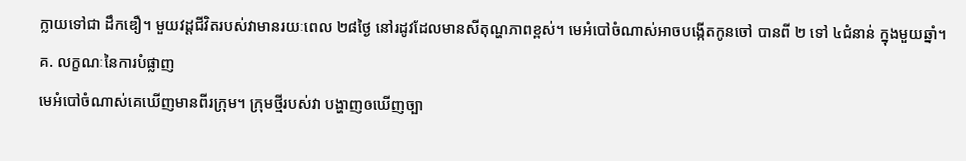ក្លាយទៅជា ដឹកឌឿ។ មួយវដ្តជីវិតរបស់វាមានរយៈពេល ២៨ថ្ងៃ នៅរដូវដែលមានសីតុណ្ហភាពខ្ពស់។ មេអំបៅចំណាស់អាចបង្កើតកូនចៅ បានពី ២ ទៅ ៤ជំនាន់ ក្នុងមួយឆ្នាំ។
គ. លក្ខណៈនៃការបំផ្លាញ
មេអំបៅចំណាស់គេឃើញមានពីរក្រុម។ ក្រុមថ្មីរបស់វា បង្ហាញឲឃើញច្បា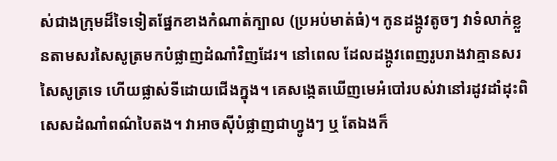ស់ជាងក្រុមដ៏ទៃទៀតផ្នែកខាងកំណាត់ក្បាល (ប្រអប់មាត់ធំ)។ កូនដង្កូវតូចៗ វាទំលាក់ខ្លួនតាមសរសៃសូត្រមកបំផ្លាញដំណាំវិញដែរ។ នៅពេល ដែលដង្កូវពេញរូបរាងវាគ្មានសរសៃសូត្រទេ ហើយផ្លាស់ទីដោយជើងក្នុង។ គេសង្កេតឃើញមេអំបៅរបស់វានៅរដូវដាំដុះពិសេសដំណាំពណ៌បៃតង។ វាអាចស៊ីបំផ្លាញជាហ្វូងៗ ឬ តែឯងក៏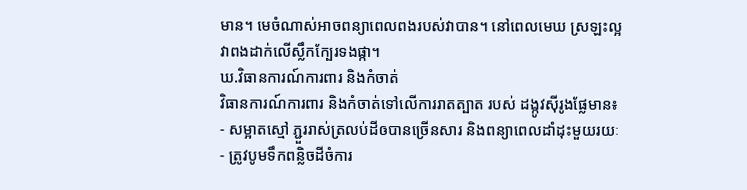មាន។ មេចំណាស់អាចពន្យាពេលពងរបស់វាបាន។ នៅពេលមេឃ ស្រឡះល្អវាពងដាក់លើស្លឹកក្បែរទងផ្កា។
ឃ.វិធានការណ៍ការពារ និងកំចាត់
វិធានការណ៍ការពារ និងកំចាត់ទៅលើការរាតត្បាត របស់ ដង្កូវស៊ីរូងផ្លែមាន៖
- សម្អាតស្មៅ ភ្ជួររាស់ត្រលប់ដីឲបានច្រើនសារ និងពន្យាពេលដាំដុះមួយរយៈ
- ត្រូវបូមទឹកពន្លិចដីចំការ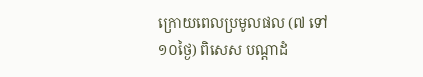ក្រោយពេលប្រមូលផល (៧ ទៅ ១០ថ្ងៃ) ពិសេស បណ្តាដំ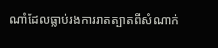ណាំដែលធ្លាប់រងការរាតត្បាតពីសំណាក់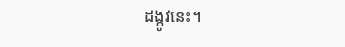ដង្កូវនេះ។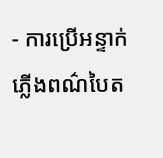- ការប្រើអន្ទាក់ភ្លើងពណ៌បៃត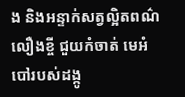ង និងអន្ទាក់សត្វល្អិតពណ៌លឿងខ្ចី ជួយកំចាត់ មេអំបៅរបស់ដង្កូ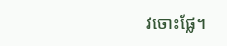វចោះផ្លែ។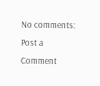No comments:
Post a Comment